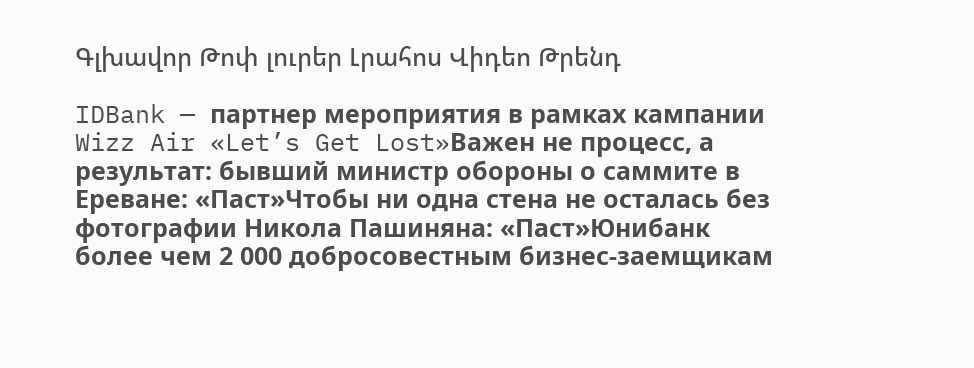Գլխավոր Թոփ լուրեր Լրահոս Վիդեո Թրենդ

IDBank — партнер мероприятия в рамках кампании Wizz Air «Let’s Get Lost»Важен не процесс, а результат: бывший министр обороны о саммите в Ереване: «Паст»Чтобы ни одна стена не осталась без фотографии Никола Пашиняна: «Паст»Юнибанк более чем 2 000 добросовестным бизнес-заемщикам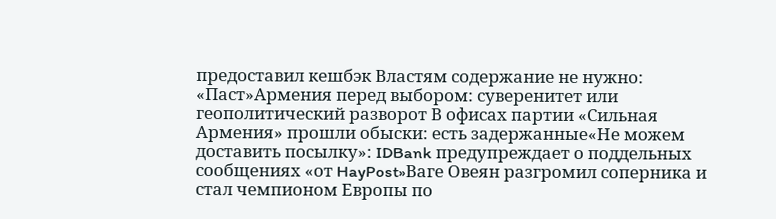предоставил кешбэк Властям содержание не нужно: «Паст»Армения перед выбором: суверенитет или геополитический разворот В офисах партии «Сильная Армения» прошли обыски: есть задержанные«Не можем доставить посылку»: IDBank предупреждает о поддельных сообщениях «от HayPost»Ваге Овеян разгромил соперника и стал чемпионом Европы по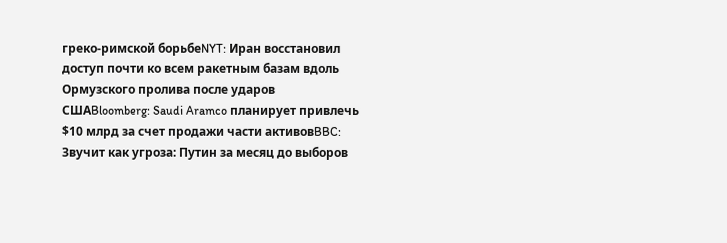греко-римской борьбеNYT: Иран восстановил доступ почти ко всем ракетным базам вдоль Ормузского пролива после ударов СШАBloomberg: Saudi Aramco планирует привлечь $10 млрд за счет продажи части активовBBC: Звучит как угроза: Путин за месяц до выборов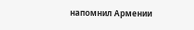напомнил Армении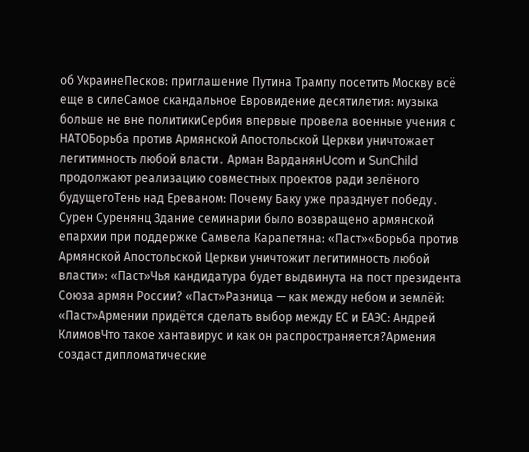об УкраинеПесков: приглашение Путина Трампу посетить Москву всё еще в силеСамое скандальное Евровидение десятилетия: музыка больше не вне политикиСербия впервые провела военные учения с НАТОБорьба против Армянской Апостольской Церкви уничтожает легитимность любой власти․ Арман ВарданянUcom и SunChild продолжают реализацию совместных проектов ради зелёного будущегоТень над Ереваном: Почему Баку уже празднует победу․ Сурен Суренянц Здание семинарии было возвращено армянской епархии при поддержке Самвела Карапетяна: «Паст»«Борьба против Армянской Апостольской Церкви уничтожит легитимность любой власти»: «Паст»Чья кандидатура будет выдвинута на пост президента Союза армян России? «Паст»Разница — как между небом и землёй: «Паст»Армении придётся сделать выбор между ЕС и ЕАЭС: Андрей КлимовЧто такое хантавирус и как он распространяется?Армения создаст дипломатические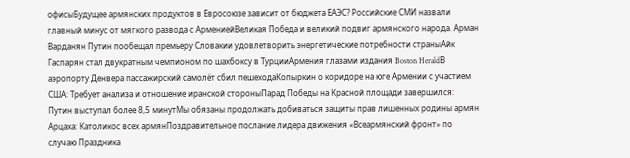офисыБудущее армянских продуктов в Евросоюзе зависит от бюджета ЕАЭС? Российские СМИ назвали главный минус от мягкого развода с АрмениейВеликая Победа и великий подвиг армянского народа. Арман Варданян Путин пообещал премьеру Словакии удовлетворить энергетические потребности страныАйк Гаспарян стал двукратным чемпионом по шахбоксу в ТурцииАрмения глазами издания Boston HeraldВ аэропорту Денвера пассажирский самолёт сбил пешеходаКопыркин о коридоре на юге Армении с участием США: Требует анализа и отношение иранской стороныПарад Победы на Красной площади завершился: Путин выступал более 8,5 минутМы обязаны продолжать добиваться защиты прав лишенных родины армян Арцаха: Католикос всех армянПоздравительное послание лидера движения «Всеармянский фронт» по случаю Праздника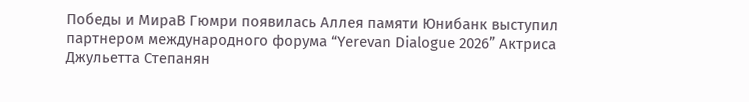Победы и МираВ Гюмри появилась Аллея памяти Юнибанк выступил партнером международного форума “Yerevan Dialogue 2026” Актриса Джульетта Степанян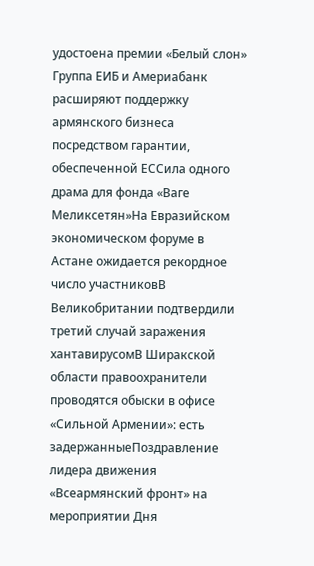удостоена премии «Белый слон» Группа ЕИБ и Америабанк расширяют поддержку армянского бизнеса посредством гарантии, обеспеченной ЕССила одного драма для фонда «Ваге Меликсетян»На Евразийском экономическом форуме в Астане ожидается рекордное число участниковВ Великобритании подтвердили третий случай заражения хантавирусомВ Ширакской области правоохранители проводятся обыски в офисе «Сильной Армении»: есть задержанныеПоздравление лидера движения «Всеармянский фронт» на мероприятии Дня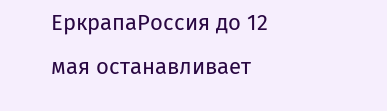ЕркрапаРоссия до 12 мая останавливает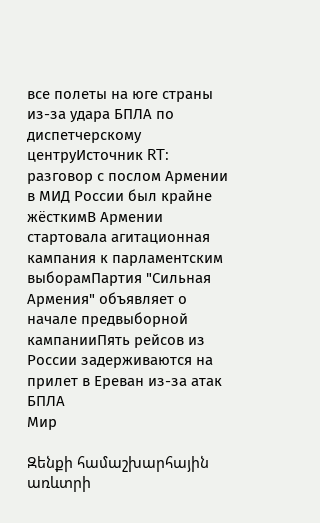все полеты на юге страны из-за удара БПЛА по диспетчерскому центруИсточник RT: разговор с послом Армении в МИД России был крайне жёсткимВ Армении стартовала агитационная кампания к парламентским выборамПартия "Сильная Армения" объявляет о начале предвыборной кампанииПять рейсов из России задерживаются на прилет в Ереван из-за атак БПЛА
Мир

Զենքի համաշխարհային առևտրի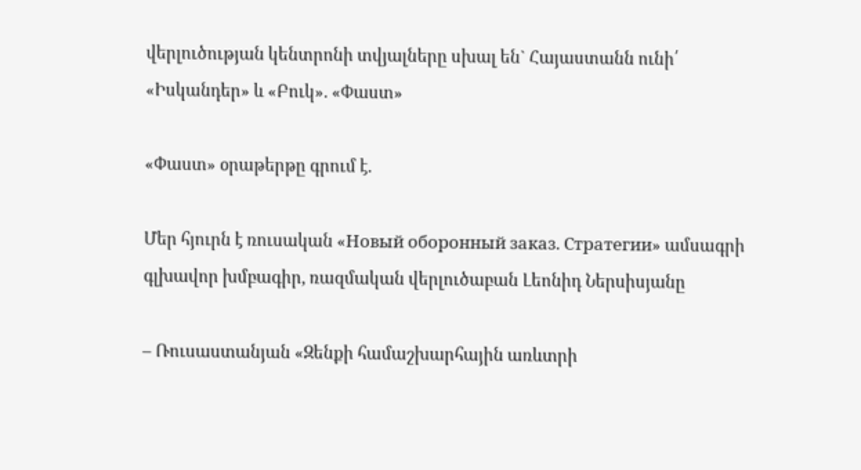վերլուծության կենտրոնի տվյալները սխալ են` Հայաստանն ունի՛ «Իսկանդեր» և «Բուկ». «Փաստ»

«Փաստ» օրաթերթը գրում է.

Մեր հյուրն է ռուսական «Новый оборонный заказ. Стратегии» ամսագրի գլխավոր խմբագիր, ռազմական վերլուծաբան Լեոնիդ Ներսիսյանը

– Ռուսաստանյան «Զենքի համաշխարհային առևտրի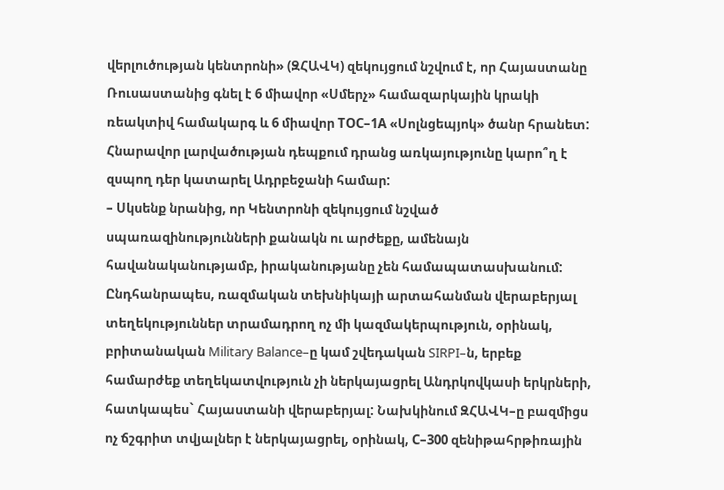վերլուծության կենտրոնի» (ԶՀԱՎԿ) զեկույցում նշվում է, որ Հայաստանը Ռուսաստանից գնել է 6 միավոր «Սմերչ» համազարկային կրակի ռեակտիվ համակարգ և 6 միավոր ТОС–1А «Սոլնցեպյոկ» ծանր հրանետ: Հնարավոր լարվածության դեպքում դրանց առկայությունը կարո՞ղ է զսպող դեր կատարել Ադրբեջանի համար:
– Սկսենք նրանից, որ Կենտրոնի զեկույցում նշված սպառազինությունների քանակն ու արժեքը, ամենայն հավանականությամբ, իրականությանը չեն համապատասխանում: Ընդհանրապես, ռազմական տեխնիկայի արտահանման վերաբերյալ տեղեկություններ տրամադրող ոչ մի կազմակերպություն, օրինակ, բրիտանական Military Balance–ը կամ շվեդական SIRPI–ն, երբեք համարժեք տեղեկատվություն չի ներկայացրել Անդրկովկասի երկրների, հատկապես` Հայաստանի վերաբերյալ: Նախկինում ԶՀԱՎԿ–ը բազմիցս ոչ ճշգրիտ տվյալներ է ներկայացրել, օրինակ, С–300 զենիթահրթիռային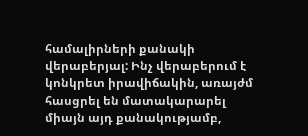համալիրների քանակի վերաբերյալ: Ինչ վերաբերում է կոնկրետ իրավիճակին, առայժմ հասցրել են մատակարարել միայն այդ քանակությամբ,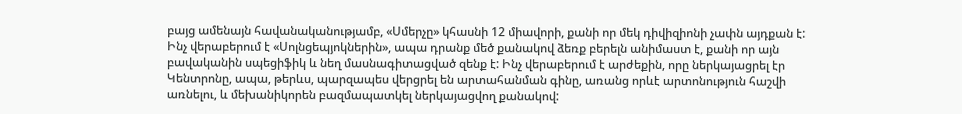բայց ամենայն հավանականությամբ, «Սմերչը» կհասնի 12 միավորի, քանի որ մեկ դիվիզիոնի չափն այդքան է: Ինչ վերաբերում է «Սոլնցեպյոկներին», ապա դրանք մեծ քանակով ձեռք բերելն անիմաստ է, քանի որ այն բավականին սպեցիֆիկ և նեղ մասնագիտացված զենք է: Ինչ վերաբերում է արժեքին, որը ներկայացրել էր Կենտրոնը, ապա, թերևս, պարզապես վերցրել են արտահանման գինը, առանց որևէ արտոնություն հաշվի առնելու, և մեխանիկորեն բազմապատկել ներկայացվող քանակով: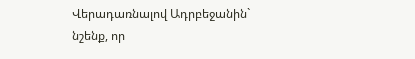Վերադառնալով Ադրբեջանին` նշենք, որ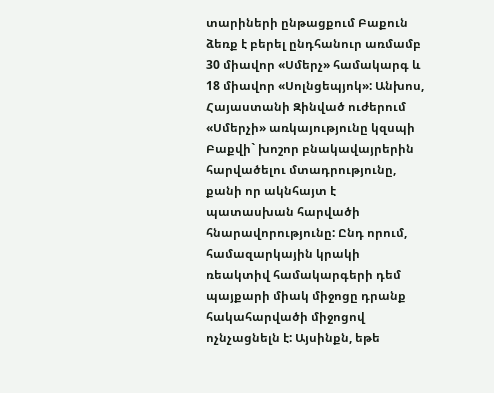տարիների ընթացքում Բաքուն ձեռք է բերել ընդհանուր առմամբ 30 միավոր «Սմերչ» համակարգ և 18 միավոր «Սոլնցեպյոկ»: Անխոս, Հայաստանի Զինված ուժերում «Սմերչի» առկայությունը կզսպի Բաքվի` խոշոր բնակավայրերին հարվածելու մտադրությունը, քանի որ ակնհայտ է պատասխան հարվածի հնարավորությունը: Ընդ որում, համազարկային կրակի ռեակտիվ համակարգերի դեմ պայքարի միակ միջոցը դրանք հակահարվածի միջոցով ոչնչացնելն է: Այսինքն, եթե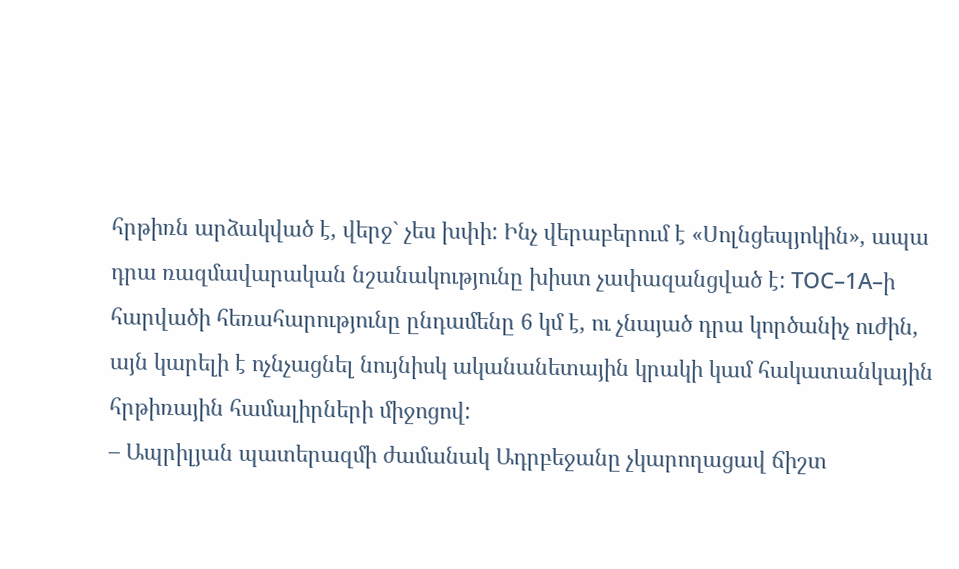հրթիռն արձակված է, վերջ` չես խփի: Ինչ վերաբերում է «Սոլնցեպյոկին», ապա դրա ռազմավարական նշանակությունը խիստ չափազանցված է: ТОС–1А–ի հարվածի հեռահարությունը ընդամենը 6 կմ է, ու չնայած դրա կործանիչ ուժին, այն կարելի է ոչնչացնել նույնիսկ ականանետային կրակի կամ հակատանկային հրթիռային համալիրների միջոցով:
– Ապրիլյան պատերազմի ժամանակ Ադրբեջանը չկարողացավ ճիշտ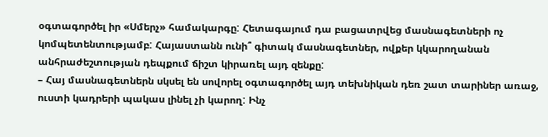օգտագործել իր «Սմերչ» համակարգը: Հետագայում դա բացատրվեց մասնագետների ոչ կոմպետենտությամբ: Հայաստանն ունի՞ գիտակ մասնագետներ, ովքեր կկարողանան անհրաժեշտության դեպքում ճիշտ կիրառել այդ զենքը:
– Հայ մասնագետներն սկսել են սովորել օգտագործել այդ տեխնիկան դեռ շատ տարիներ առաջ, ուստի կադրերի պակաս լինել չի կարող: Ինչ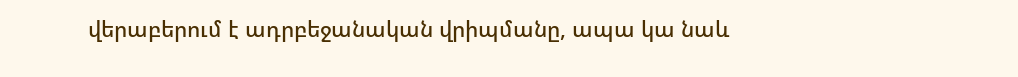վերաբերում է ադրբեջանական վրիպմանը, ապա կա նաև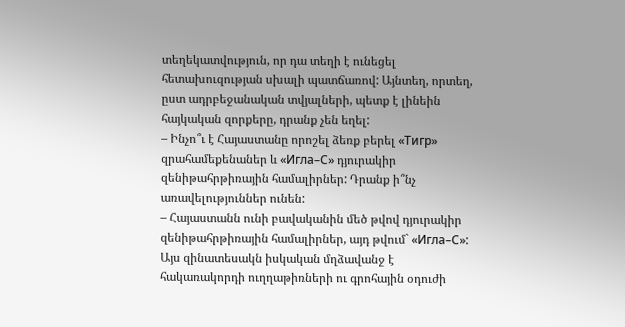տեղեկատվություն, որ դա տեղի է ունեցել հետախուզության սխալի պատճառով: Այնտեղ, որտեղ, ըստ ադրբեջանական տվյալների, պետք է լինեին հայկական զորքերը, դրանք չեն եղել:
– Ինչո՞ւ է Հայաստանը որոշել ձեռք բերել «Тигр» զրահամեքենաներ և «Игла–С» դյուրակիր զենիթահրթիռային համալիրներ: Դրանք ի՞նչ առավելություններ ունեն:
– Հայաստանն ունի բավականին մեծ թվով դյուրակիր զենիթահրթիռային համալիրներ, այդ թվում` «Игла–С»: Այս զինատեսակն իսկական մղձավանջ է հակառակորդի ուղղաթիռների ու գրոհային օդուժի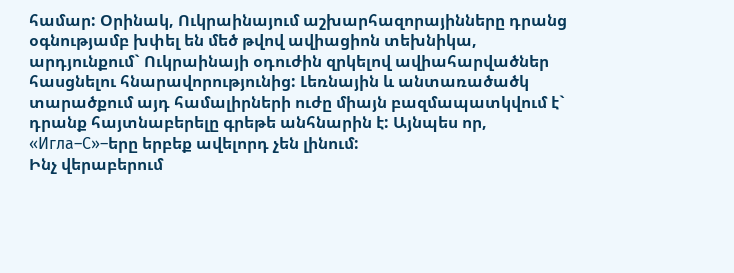համար: Օրինակ, Ուկրաինայում աշխարհազորայինները դրանց օգնությամբ խփել են մեծ թվով ավիացիոն տեխնիկա, արդյունքում` Ուկրաինայի օդուժին զրկելով ավիահարվածներ հասցնելու հնարավորությունից: Լեռնային և անտառածածկ տարածքում այդ համալիրների ուժը միայն բազմապատկվում է` դրանք հայտնաբերելը գրեթե անհնարին է: Այնպես որ, «Игла–С»–երը երբեք ավելորդ չեն լինում:
Ինչ վերաբերում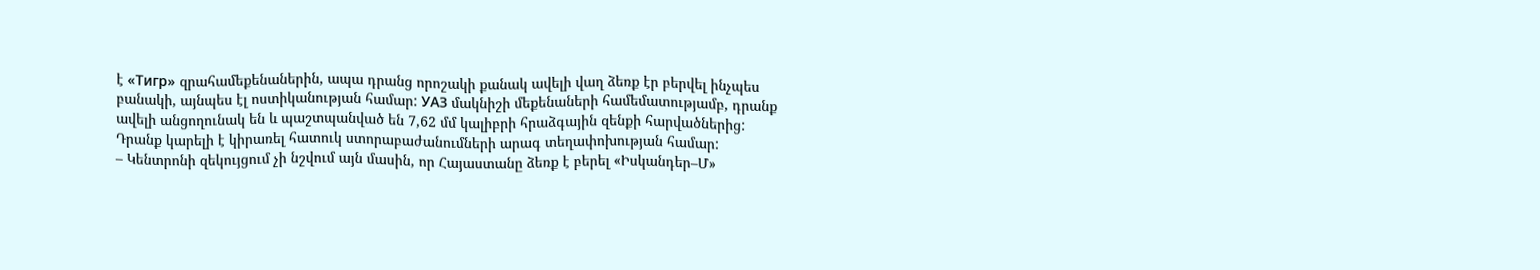է «Тигр» զրահամեքենաներին, ապա դրանց որոշակի քանակ ավելի վաղ ձեռք էր բերվել ինչպես բանակի, այնպես էլ ոստիկանության համար: УАЗ մակնիշի մեքենաների համեմատությամբ, դրանք ավելի անցողունակ են և պաշտպանված են 7,62 մմ կալիբրի հրաձգային զենքի հարվածներից: Դրանք կարելի է կիրառել հատուկ ստորաբաժանումների արագ տեղափոխության համար:
– Կենտրոնի զեկույցում չի նշվում այն մասին, որ Հայաստանը ձեռք է բերել «Իսկանդեր–Մ»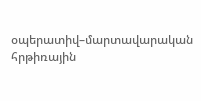օպերատիվ–մարտավարական հրթիռային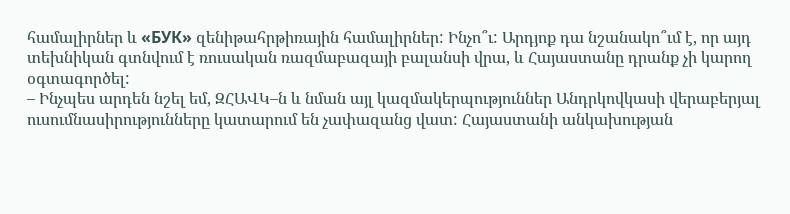համալիրներ և «БУК» զենիթահրթիռային համալիրներ: Ինչո՞ւ: Արդյոք դա նշանակո՞ւմ է, որ այդ տեխնիկան գտնվում է ռուսական ռազմաբազայի բալանսի վրա, և Հայաստանը դրանք չի կարող օգտագործել:
– Ինչպես արդեն նշել եմ, ԶՀԱՎԿ–ն և նման այլ կազմակերպություններ Անդրկովկասի վերաբերյալ ուսումնասիրությունները կատարում են չափազանց վատ: Հայաստանի անկախության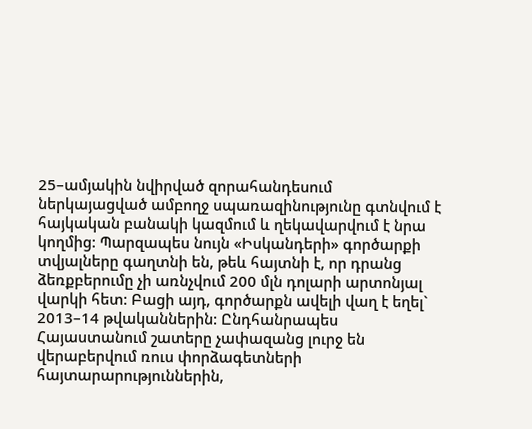25–ամյակին նվիրված զորահանդեսում ներկայացված ամբողջ սպառազինությունը գտնվում է հայկական բանակի կազմում և ղեկավարվում է նրա կողմից: Պարզապես նույն «Իսկանդերի» գործարքի տվյալները գաղտնի են, թեև հայտնի է, որ դրանց ձեռքբերումը չի առնչվում 200 մլն դոլարի արտոնյալ վարկի հետ: Բացի այդ, գործարքն ավելի վաղ է եղել` 2013–14 թվականներին: Ընդհանրապես Հայաստանում շատերը չափազանց լուրջ են վերաբերվում ռուս փորձագետների հայտարարություններին,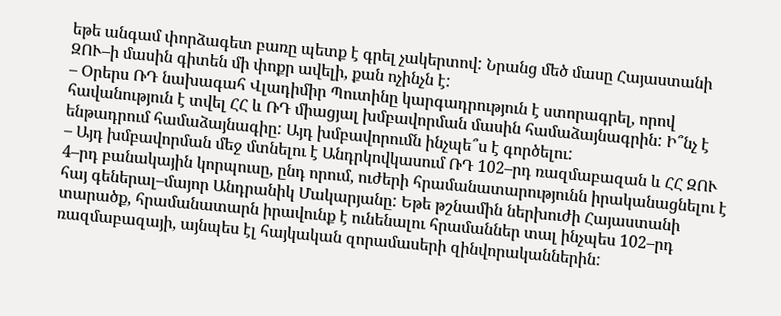եթե անգամ փորձագետ բառը պետք է գրել չակերտով: Նրանց մեծ մասը Հայաստանի ԶՈՒ–ի մասին գիտեն մի փոքր ավելի, քան ոչինչն է:
– Օրերս ՌԴ նախագահ Վլադիմիր Պուտինը կարգադրություն է ստորագրել, որով հավանություն է տվել ՀՀ և ՌԴ միացյալ խմբավորման մասին համաձայնագրին: Ի՞նչ է ենթադրում համաձայնագիը: Այդ խմբավորումն ինչպե՞ս է գործելու:
– Այդ խմբավորման մեջ մտնելու է Անդրկովկասում ՌԴ 102–րդ ռազմաբազան և ՀՀ ԶՈՒ 4–րդ բանակային կորպուսը, ընդ որում, ուժերի հրամանատարությունն իրականացնելու է հայ գեներալ–մայոր Անդրանիկ Մակարյանը: Եթե թշնամին ներխուժի Հայաստանի տարածք, հրամանատարն իրավունք է ունենալու հրամաններ տալ ինչպես 102–րդ ռազմաբազայի, այնպես էլ հայկական զորամասերի զինվորականներին: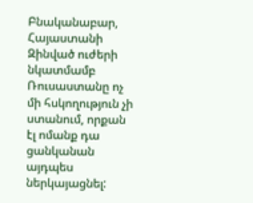Բնականաբար, Հայաստանի Զինված ուժերի նկատմամբ Ռուսաստանը ոչ մի հսկողություն չի ստանում, որքան էլ ոմանք դա ցանկանան այդպես ներկայացնել: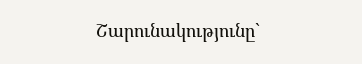Շարունակությունը`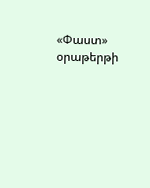«Փաստ» օրաթերթի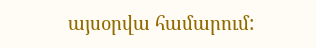այսօրվա համարում: